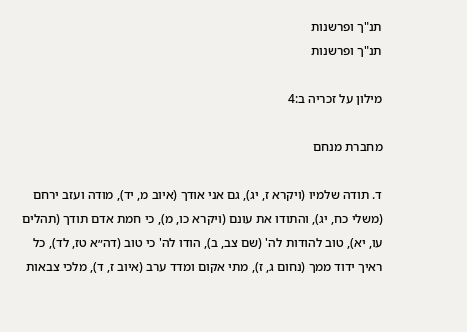תנ"ך ופרשנות
תנ"ך ופרשנות

מילון על זכריה ב:4

מחברת מנחם

ד. תודה שלמיו (ויקרא ז, יג), גם אני אודך (איוב מ, יד), מודה ועזב ירחם (משלי כח, יג), והתודו את עונם (ויקרא כו, מ), כי חמת אדם תודך (תהלים עו, יא), טוב להודות לה' (שם צב, ב), הודו לה' כי טוב (דה״א טז, לד), כל ראיך ידוד ממך (נחום ג, ז), מתי אקום ומדד ערב (איוב ז, ד), מלכי צבאות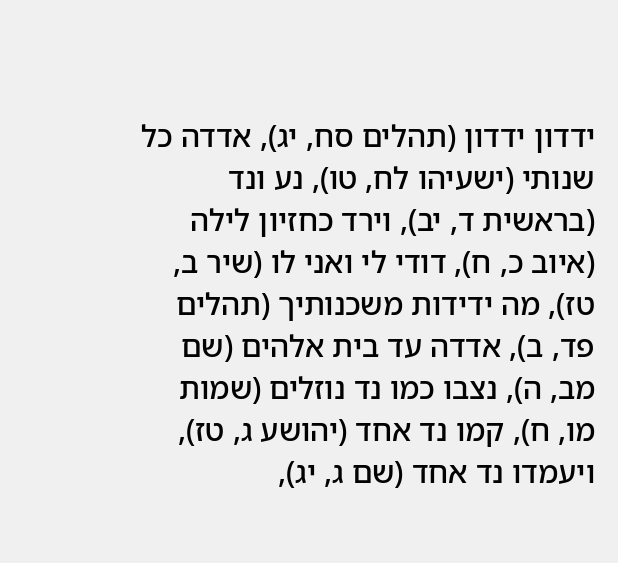ידדון ידדון (תהלים סח, יג), אדדה כל שנותי (ישעיהו לח, טו), נע ונד (בראשית ד, יב), וירד כחזיון לילה (איוב כ, ח), דודי לי ואני לו (שיר ב, טז), מה ידידות משכנותיך (תהלים פד, ב), אדדה עד בית אלהים (שם מב, ה), נצבו כמו נד נוזלים (שמות מו, ח), קמו נד אחד (יהושע ג, טז), ויעמדו נד אחד (שם ג, יג),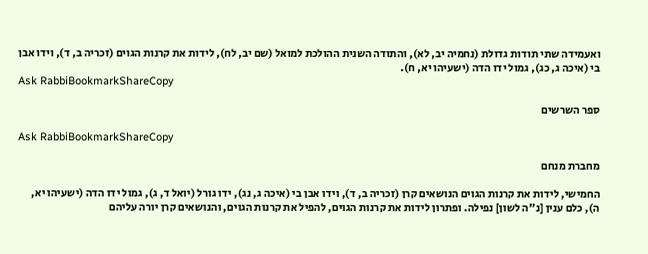ואעמידה שתי תודות גדולת (נחמיה יב, לא), והתודה השנית ההולכת למואל (שם יב, לח), לידות את קרנות הגוים (זכריה ב, ד), וידו אבן בי (איכה ג, כג), גמול ידו הדה (ישעיהו יא, ח).
Ask RabbiBookmarkShareCopy

ספר השרשים

Ask RabbiBookmarkShareCopy

מחברת מנחם

החמישי, לידות את קרנות הגוים הנושאים קרן (זכריה ב, ד), וידו אבן בי (איכה ג, נג), ידו גורל (יואל ד, ג), גמול ידו הדה (ישעיהו יא, ה), כלם ענין [נ"ה לשון] נפילה. ופתרון לידות את קרנות הגוים, להפיל את קרנות הגוים, והנושאים קרן יורה עליהם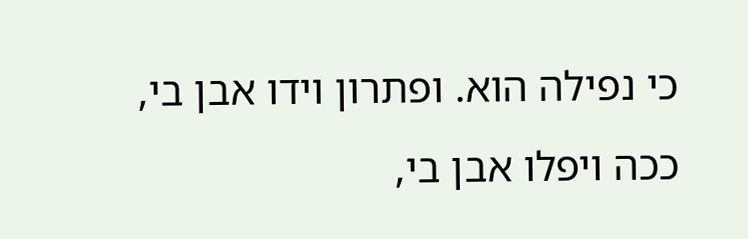כי נפילה הוא. ופתרון וידו אבן בי, ככה ויפלו אבן בי,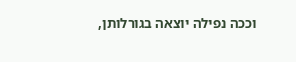וככה נפילה יוצאה בגורלותן,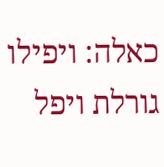כאלה: ויפילו גורלת ויפל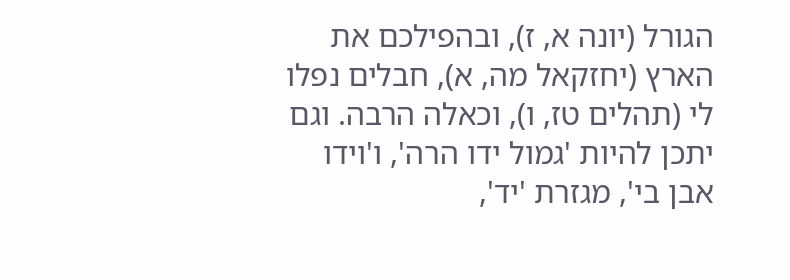הגורל (יונה א, ז), ובהפילכם את הארץ (יחזקאל מה, א), חבלים נפלו לי (תהלים טז, ו), וכאלה הרבה. וגם יתכן להיות 'גמול ידו הרה', ו'וידו אבן בי', מגזרת 'יד',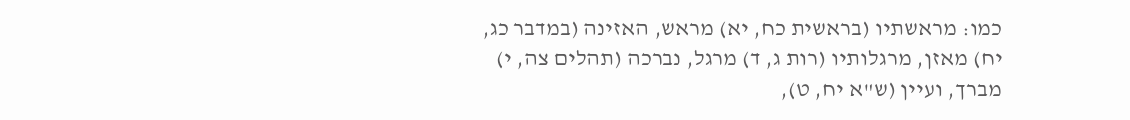כמו: מראשתיו (בראשית כח, יא) מראש, האזינה (במדבר כג, יח) מאזן, מרגלותיו (רות ג, ד) מרגל, נברכה (תהלים צה, י) מברך, ועיין (ש"א יח, ט),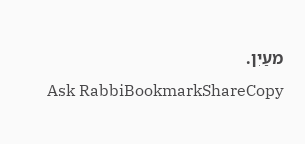מעַיִן.
Ask RabbiBookmarkShareCopy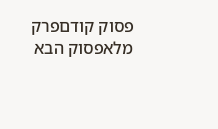פסוק קודםפרק מלאפסוק הבא